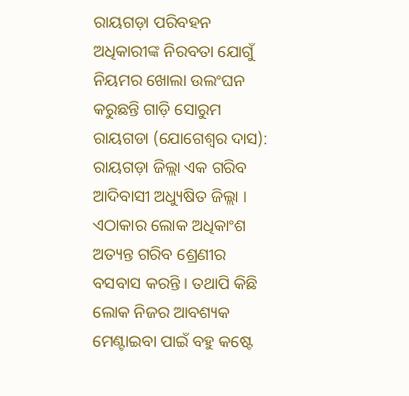ରାୟଗଡ଼ା ପରିବହନ ଅଧିକାରୀଙ୍କ ନିରବତା ଯୋଗୁଁ ନିୟମର ଖୋଲା ଉଲଂଘନ କରୁଛନ୍ତି ଗାଡ଼ି ସୋରୁମ
ରାୟଗଡା (ଯୋଗେଶ୍ଵର ଦାସ): ରାୟଗଡ଼ା ଜିଲ୍ଲା ଏକ ଗରିବ ଆଦିବାସୀ ଅଧ୍ୟୁଷିତ ଜିଲ୍ଲା । ଏଠାକାର ଲୋକ ଅଧିକାଂଶ ଅତ୍ୟନ୍ତ ଗରିବ ଶ୍ରେଣୀର ବସବାସ କରନ୍ତି । ତଥାପି କିଛି ଲୋକ ନିଜର ଆବଶ୍ୟକ ମେଣ୍ଟାଇବା ପାଇଁ ବହୁ କଷ୍ଟେ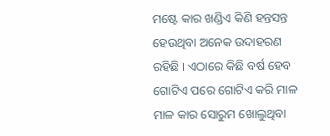ମଷ୍ଟେ କାର ଖଣ୍ଡିଏ କିଣି ହନ୍ତସନ୍ତ ହେଉଥିବା ଅନେକ ଉଦାହରଣ ରହିଛି । ଏଠାରେ କିଛି ବର୍ଷ ହେବ ଗୋଟିଏ ପରେ ଗୋଟିଏ କରି ମାଳ ମାଳ କାର ସୋରୁମ ଖୋଲୁଥିବା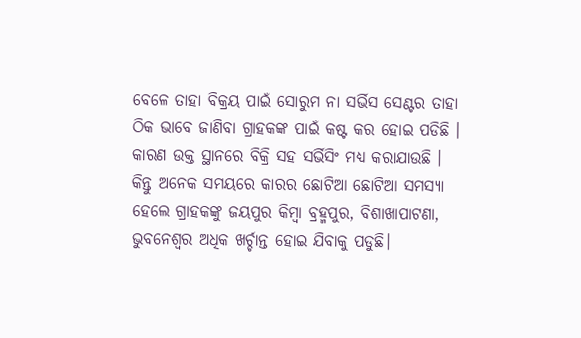ବେଳେ ତାହା ବିକ୍ରୟ ପାଇଁ ସୋରୁମ ନା ସର୍ଭିସ ସେଣ୍ଟର ତାହା ଠିକ ଭାବେ ଜାଣିବା ଗ୍ରାହକଙ୍କ ପାଇଁ କଷ୍ଟ କର ହୋଇ ପଡିଛି । କାରଣ ଉକ୍ତ ସ୍ଥାନରେ ବିକ୍ରି ସହ ସର୍ଭିସିଂ ମଧ୍ୟ କରାଯାଉଛି । କିନ୍ତୁ ଅନେକ ସମୟରେ କାରର ଛୋଟିଆ ଛୋଟିଆ ସମସ୍ୟା ହେଲେ ଗ୍ରାହକଙ୍କୁ ଜୟପୁର କିମ୍ବା ବ୍ରହ୍ମପୁର, ବିଶାଖାପାଟଣା, ଭୁବନେଶ୍ୱର ଅଧିକ ଖର୍ଚ୍ଚାନ୍ତ ହୋଇ ଯିବାକୁ ପଡୁଛି।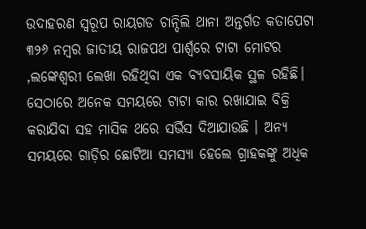ଉଦାହରଣ ସ୍ୱରୂପ ରାୟଗଡ ଚାନ୍ଦିଲି ଥାନା ଅନ୍ତର୍ଗତ କତାପେଟା ୩୨୬ ନମ୍ବର ଜାତୀୟ ରାଜପଥ ପାର୍ଶ୍ଵରେ ଟାଟା ମୋଟର ,ଲଙ୍କେଶ୍ୱରୀ ଲେଖା ରହିଥିବା ଏକ ବ୍ୟବସାୟିକ ସ୍ଥଳ ରହିଛି। ସେଠାରେ ଅନେକ ସମୟରେ ଟାଟା କାର ରଖାଯାଇ ବିକ୍ରି କରାଯିବା ସହ ମାସିକ ଥରେ ସର୍ଭିସ ଦିଆଯାଉଛି । ଅନ୍ୟ ସମୟରେ ଗାଡ଼ିର ଛୋଟିଆ ସମସ୍ୟା ହେଲେ ଗ୍ରାହକଙ୍କୁ ଅଧିକ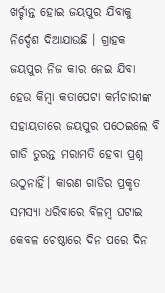ଖର୍ଚ୍ଚାନ୍ତ ହୋଇ ଜୟପୁର ଯିବାକୁ ନିର୍ଦ୍ଦେଶ ଦିଆଯାଉଛି । ଗ୍ରାହକ ଜୟପୁର ନିଜ କାର ନେଇ ଯିବା ହେଉ କିମ୍ବା କତାପେଟା କର୍ମଚାରୀଙ୍କ ସହାୟତାରେ ଜୟପୁର ପଠେଇଲେ ବି ଗାଡି ତୁରନ୍ତ ମରାମତି ହେବା ପ୍ରଶ୍ନ ଉଠୁନାହିଁ। କାରଣ ଗାଡିର ପ୍ରକୃତ ସମସ୍ୟା ଧରିବାରେ ବିଳମ୍ବ ଘଟାଇ କେବଳ ଚେଷ୍ଠାରେ ଦିନ ପରେ ଦିନ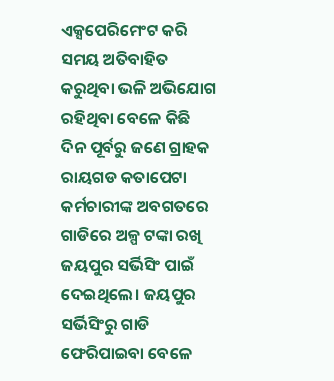ଏକ୍ସପେରିମେଂଟ କରି ସମୟ ଅତିବାହିତ କରୁଥିବା ଭଳି ଅଭିଯୋଗ ରହିଥିବା ବେଳେ କିଛି ଦିନ ପୂର୍ବରୁ ଜଣେ ଗ୍ରାହକ ରାୟଗଡ କତାପେଟା କର୍ମଚାରୀଙ୍କ ଅବଗତରେ ଗାଡିରେ ଅଳ୍ପ ଟଙ୍କା ରଖି ଜୟପୁର ସର୍ଭିସିଂ ପାଇଁ ଦେଇଥିଲେ। ଜୟପୁର ସର୍ଭିସିଂରୁ ଗାଡି ଫେରିପାଇବା ବେଳେ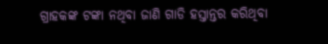ଗ୍ରାହକଙ୍କ ଟଙ୍କା ନଥିବା ଜାଣି ଗାଡି ହସ୍ତାନ୍ତର କରିଥିବା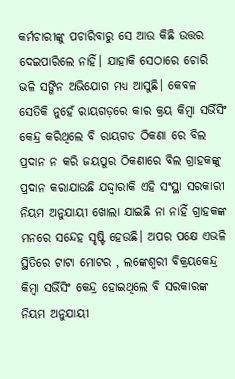କର୍ମଚାରୀଙ୍କୁ ପଚାରିବାରୁ ସେ ଆଉ କିଛି ଉତ୍ତର ଦେଇପାରିଲେ ନାହିଁ। ଯାହାକି ସେଠାରେ ଚୋରି ଭଳି ସଙ୍ଗିନ ଅଭିଯୋଗ ମଧ୍ୟ ଆସୁଛି। କେବଳ ସେତିକି ନୁହେଁ ରାୟଗଡ଼ରେ କାର କ୍ରୟ କିମ୍ବା ସର୍ଭିସିଂ କେନ୍ଦ୍ର କରିଥିଲେ ବି ରାୟଗଡ ଠିକଣା ରେ ବିଲ ପ୍ରଦାନ ନ କରି ଜୟପୁର ଠିକଣାରେ ବିଲ ଗ୍ରାହକଙ୍କୁ ପ୍ରଦାନ କରାଯାଉଛି ଯଦ୍ଦ୍ୱାରାକି ଏହି ସଂସ୍ଥା ସରକାରୀ ନିୟମ ଅନୁଯାୟୀ ଖୋଲା ଯାଇଛି ନା ନାହିଁ ଗ୍ରାହକଙ୍କ ମନରେ ସନ୍ଦେହ ସୃଷ୍ଟି ହେଉଛି। ଅପର ପକ୍ଷେ ଏଭଳି ସ୍ଥିତିରେ ଟାଟା ମୋଟର , ଲଙ୍କେଶ୍ୱରୀ ବିକ୍ରୟକେନ୍ଦ୍ର କିମ୍ବା ସର୍ଭିସିଂ କେନ୍ଦ୍ର ହୋଇଥିଲେ ବି ସରକାରଙ୍କ ନିୟମ ଅନୁଯାୟୀ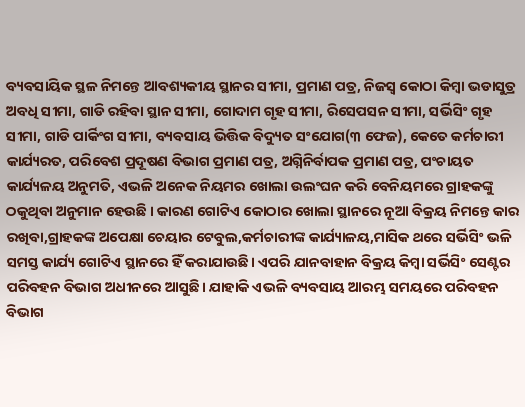ବ୍ୟବସାୟିକ ସ୍ଥଳ ନିମନ୍ତେ ଆବଶ୍ୟକୀୟ ସ୍ଥାନର ସୀମା, ପ୍ରମାଣ ପତ୍ର, ନିଜସ୍ୱ କୋଠା କିମ୍ବା ଭଡାସୁତ୍ର ଅବଧି ସୀମା, ଗାଡି ରହିବା ସ୍ଥାନ ସୀମା, ଗୋଦାମ ଗୃହ ସୀମା, ରିସେପସନ ସୀମା, ସର୍ଭିସିଂ ଗୃହ ସୀମା, ଗାଡି ପାର୍କିଂଗ ସୀମା, ବ୍ୟବସାୟ ଭିତ୍ତିକ ବିଦ୍ୟୁତ ସଂଯୋଗ(୩ ଫେଜ), କେତେ କର୍ମଚାରୀ କାର୍ଯ୍ୟରତ, ପରିବେଶ ପ୍ରଦୂଷଣ ବିଭାଗ ପ୍ରମାଣ ପତ୍ର, ଅଗ୍ନିନିର୍ବାପକ ପ୍ରମାଣ ପତ୍ର, ପଂଚାୟତ କାର୍ଯ୍ୟଳୟ ଅନୁମତି, ଏଭଳି ଅନେକ ନିୟମର ଖୋଲା ଉଲଂଘନ କରି ବେନିୟମରେ ଗ୍ରାହକଙ୍କୁ ଠକୁଥିବା ଅନୁମାନ ହେଉଛି । କାରଣ ଗୋଟିଏ କୋଠାର ଖୋଲା ସ୍ଥାନରେ ନୂଆ ବିକ୍ରୟ ନିମନ୍ତେ କାର ରଖିବା,ଗ୍ରାହକଙ୍କ ଅପେକ୍ଷା ଚେୟାର ଟେବୁଲ,କର୍ମଚାରୀଙ୍କ କାର୍ଯ୍ୟାଳୟ,ମାସିକ ଥରେ ସର୍ଭିସିଂ ଭଳି ସମସ୍ତ କାର୍ଯ୍ୟ ଗୋଟିଏ ସ୍ଥାନରେ ହିଁ କରାଯାଉଛି। ଏପରି ଯାନବାହାନ ବିକ୍ରୟ କିମ୍ବା ସର୍ଭିସିଂ ସେଣ୍ଟର ପରିବହନ ବିଭାଗ ଅଧୀନରେ ଆସୁଛି। ଯାହାକି ଏଭଳି ବ୍ୟବସାୟ ଆରମ୍ଭ ସମୟରେ ପରିବହନ ବିଭାଗ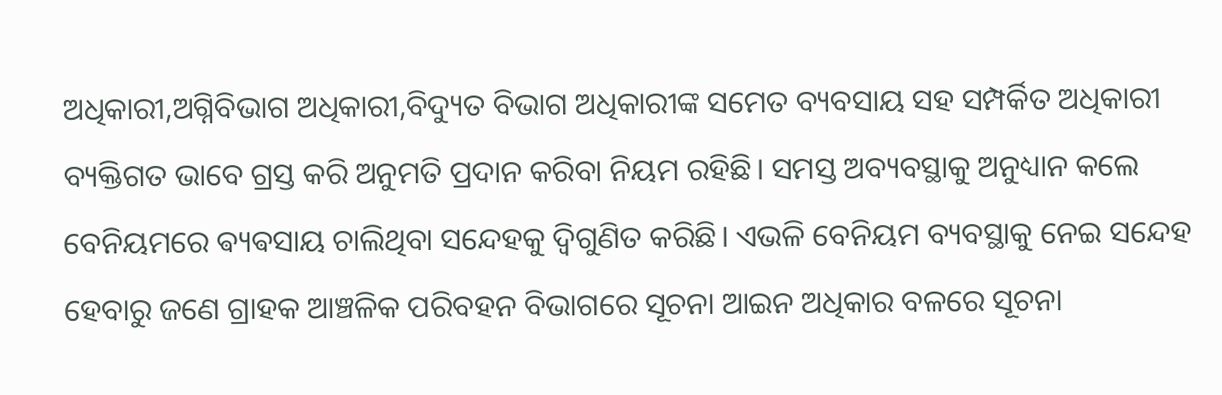ଅଧିକାରୀ,ଅଗ୍ନିବିଭାଗ ଅଧିକାରୀ,ବିଦ୍ୟୁତ ବିଭାଗ ଅଧିକାରୀଙ୍କ ସମେତ ବ୍ୟବସାୟ ସହ ସମ୍ପର୍କିତ ଅଧିକାରୀ ବ୍ୟକ୍ତିଗତ ଭାବେ ଗ୍ରସ୍ତ କରି ଅନୁମତି ପ୍ରଦାନ କରିବା ନିୟମ ରହିଛି। ସମସ୍ତ ଅବ୍ୟବସ୍ଥାକୁ ଅନୁଧ୍ୟାନ କଲେ ବେନିୟମରେ ଵ୍ୟଵସାୟ ଚାଲିଥିବା ସନ୍ଦେହକୁ ଦ୍ବିଗୁଣିତ କରିଛି। ଏଭଳି ବେନିୟମ ବ୍ୟବସ୍ଥାକୁ ନେଇ ସନ୍ଦେହ ହେବାରୁ ଜଣେ ଗ୍ରାହକ ଆଞ୍ଚଳିକ ପରିବହନ ବିଭାଗରେ ସୂଚନା ଆଇନ ଅଧିକାର ବଳରେ ସୂଚନା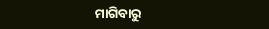ମାଗିବାରୁ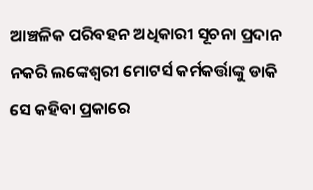ଆଞ୍ଚଳିକ ପରିବହନ ଅଧିକାରୀ ସୂଚନା ପ୍ରଦାନ ନକରି ଲଙ୍କେଶ୍ୱରୀ ମୋଟର୍ସ କର୍ମକର୍ତ୍ତାଙ୍କୁ ଡାକି ସେ କହିବା ପ୍ରକାରେ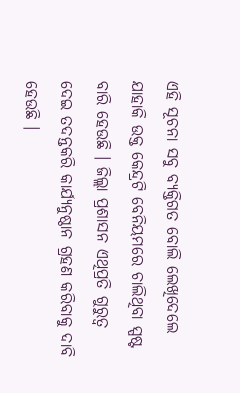ଏହି ସୂଚନା ସବୁ ବ୍ୟକ୍ତିଗତ ବୋଲି ଲେଖିଦେଲେ ଯାହାକି ଉକ୍ତ କେନ୍ଦ୍ରଟି ବେନିୟମରେ ଚାଲିଥିବା ସ୍ପଷ୍ଟ ବାରି ହେଉଛି । ଜିଲ୍ଲା ପ୍ରଶାସନ ଏଥିପ୍ରତି ଗୁରୁତ୍ୱ ଦେଇ ତଦନ୍ତକରି କାର୍ଯ୍ୟନୁଷ୍ଠାନ ଗ୍ରହଣ କରିବାକୁ ଦାବି ହେଉଛି ।